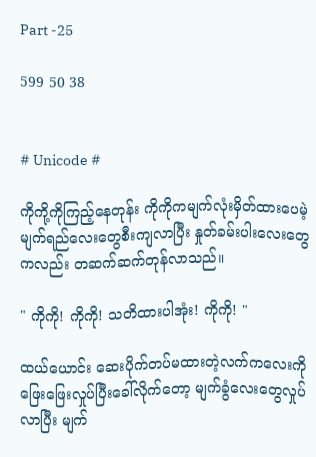Part -25

599 50 38


# Unicode #

ကိုကို့ကိုကြည့်နေတုန်း ကိုကိုကမျက်လုံးမှိတ်ထားပေမဲ့ မျက်ရည်လေးတွေစီးကျလာပြီး နှုတ်ခမ်းပါးလေးတွေကလည်း တဆက်ဆက်တုန်‌လာသည်။

" ကိုကို! ကိုကို! သတိထားပါအုံး! ကိုကို! "

ထယ်ယောင်း ဆေးပိုက်တပ်မထားတဲ့လက်ကလေးကို ဖြေးဖြေးလှုပ်ပြီးခေါ်လိုက်တော့ မျက်ခွံလေးတွေလှုပ်လာပြီး မျက်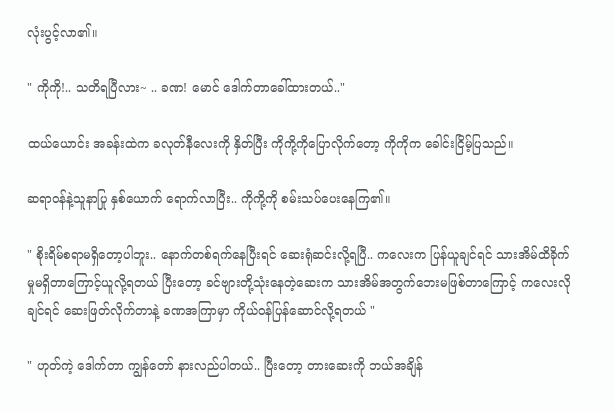လုံးပွင့်လာ၏။

" ကိုကို!.. သတိရပြီလား~ .. ခဏ! မောင် ဒေါက်တာခေါ်ထားတယ်.."

ထယ်ယောင်း အခန်းထဲက ခလုတ်နီလေးကို နှိတ်ပြီး ကိုကို့ကိုပြောလိုက်တော့ ကိုကိုက ခေါင်းငြိမ့်ပြသည်။

ဆရာဝန်နဲ့သူနာပြု နှစ်ယောက် ရောက်လာပြီး.. ကိုကို့ကို စမ်းသပ်ပေးနေကြ၏။

" စိုးရိမ်စရာမရှိတော့ပါဘူး.. နောက်တစ်ရက်နေပြီးရင် ဆေးရုံဆင်းလို့ရပြီ.. ကလေးက ပြန်ယူချင်ရင် သားအိမ်ထိခိုက်မှုမရှိတာကြောင့်ယူလို့ရတယ် ပြီးတော့ ခင်ဗျားတို့သုံးနေတဲ့ဆေးက သားအိမ်အတွက်ဘေးမဖြစ်တာကြောင့် ကလေးလိုချင်ရင် ဆေးဖြတ်လိုက်တာနဲ့ ခဏအကြာမှာ ကိုယ်ဝန်ပြန်ဆောင်လို့ရတယ် "

" ဟုတ်ကဲ့ ဒေါက်တာ ကျွန်တော် နားလည်ပါတယ်.. ပြီးတော့ တားဆေးကို ဘယ်အချိန်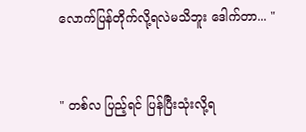လောက်ပြန်တိုက်လို့ရလဲမသိဘူး ဒေါက်တာ... "


" တစ်လ ပြည့်ရင် ပြန်ပြီးသုံးလို့ရ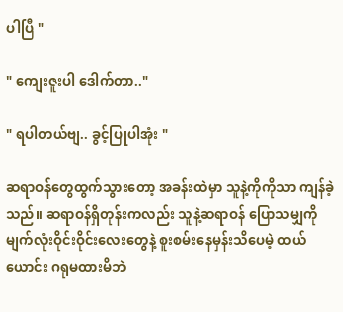ပါပြီ "

" ကျေးဇူးပါ ဒေါက်တာ.."

" ရပါတယ်ဗျ.. ခွင့်ပြုပါအုံး "

ဆရာဝန်တွေထွက်သွားတော့ အခန်းထဲမှာ သူနဲ့ကိုကိုသာ ကျန်ခဲ့သည်။ ဆရာဝန်ရှိတုန်းကလည်း သူနဲ့ဆရာဝန် ပြောသမျှကို မျက်လုံးဝိုင်းဝိုင်းလေးတွေနဲ့ စူးစမ်းနေမှန်းသိပေမဲ့ ထယ်ယောင်း ဂရုမထားမိဘဲ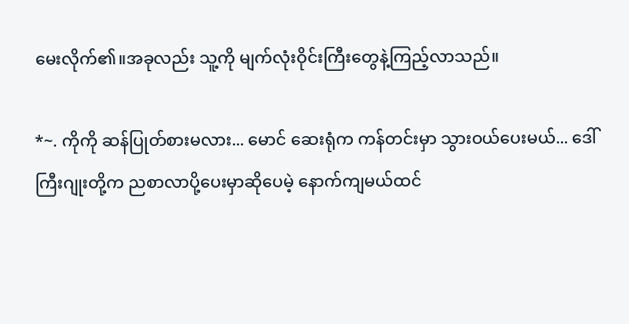မေးလိုက်၏။အခုလည်း သူ့ကို မျက်လုံးဝိုင်းကြီးတွေနဲ့ကြည့်လာသည်။

*~. ကိုကို ဆန်ပြုတ်စားမလား... မောင် ဆေးရုံက ကန်တင်းမှာ သွားဝယ်ပေးမယ်... ဒေါ်ကြီးဂျုးတို့က ညစာလာပို့ပေးမှာဆိုပေမဲ့ နောက်ကျမယ်ထင်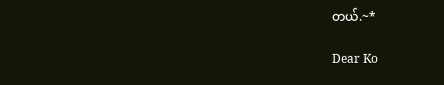တယ်.~*

Dear Ko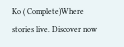Ko ( Complete)Where stories live. Discover now